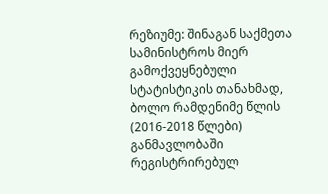რეზიუმე: შინაგან საქმეთა სამინისტროს მიერ გამოქვეყნებული სტატისტიკის თანახმად, ბოლო რამდენიმე წლის (2016-2018 წლები) განმავლობაში რეგისტრირებულ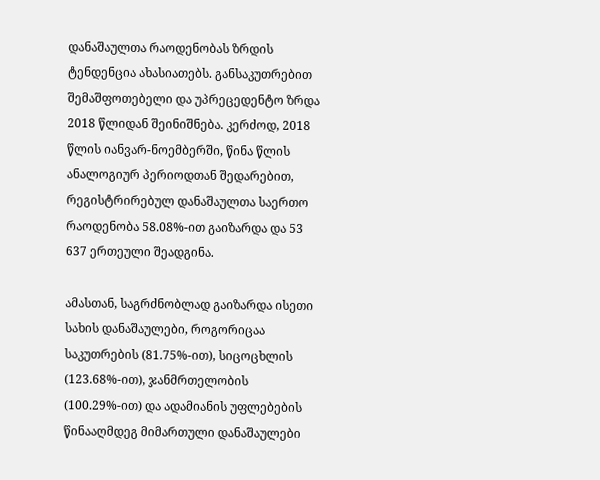დანაშაულთა რაოდენობას ზრდის ტენდენცია ახასიათებს. განსაკუთრებით შემაშფოთებელი და უპრეცედენტო ზრდა 2018 წლიდან შეინიშნება. კერძოდ, 2018 წლის იანვარ-ნოემბერში, წინა წლის ანალოგიურ პერიოდთან შედარებით, რეგისტრირებულ დანაშაულთა საერთო რაოდენობა 58.08%-ით გაიზარდა და 53 637 ერთეული შეადგინა.

ამასთან, საგრძნობლად გაიზარდა ისეთი სახის დანაშაულები, როგორიცაა საკუთრების (81.75%-ით), სიცოცხლის (123.68%-ით), ჯანმრთელობის (100.29%-ით) და ადამიანის უფლებების წინააღმდეგ მიმართული დანაშაულები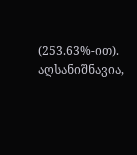(253.63%-ით). აღსანიშნავია,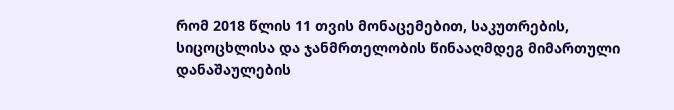რომ 2018 წლის 11 თვის მონაცემებით, საკუთრების, სიცოცხლისა და ჯანმრთელობის წინააღმდეგ მიმართული დანაშაულების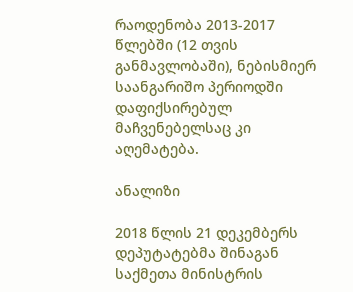რაოდენობა 2013-2017 წლებში (12 თვის განმავლობაში), ნებისმიერ საანგარიშო პერიოდში დაფიქსირებულ მაჩვენებელსაც კი აღემატება.

ანალიზი

2018 წლის 21 დეკემბერს დეპუტატებმა შინაგან საქმეთა მინისტრის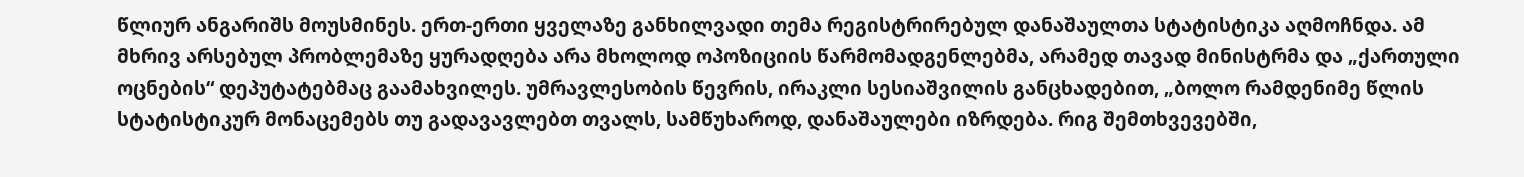წლიურ ანგარიშს მოუსმინეს. ერთ-ერთი ყველაზე განხილვადი თემა რეგისტრირებულ დანაშაულთა სტატისტიკა აღმოჩნდა. ამ მხრივ არსებულ პრობლემაზე ყურადღება არა მხოლოდ ოპოზიციის წარმომადგენლებმა, არამედ თავად მინისტრმა და „ქართული ოცნების“ დეპუტატებმაც გაამახვილეს. უმრავლესობის წევრის, ირაკლი სესიაშვილის განცხადებით, „ბოლო რამდენიმე წლის სტატისტიკურ მონაცემებს თუ გადავავლებთ თვალს, სამწუხაროდ, დანაშაულები იზრდება. რიგ შემთხვევებში,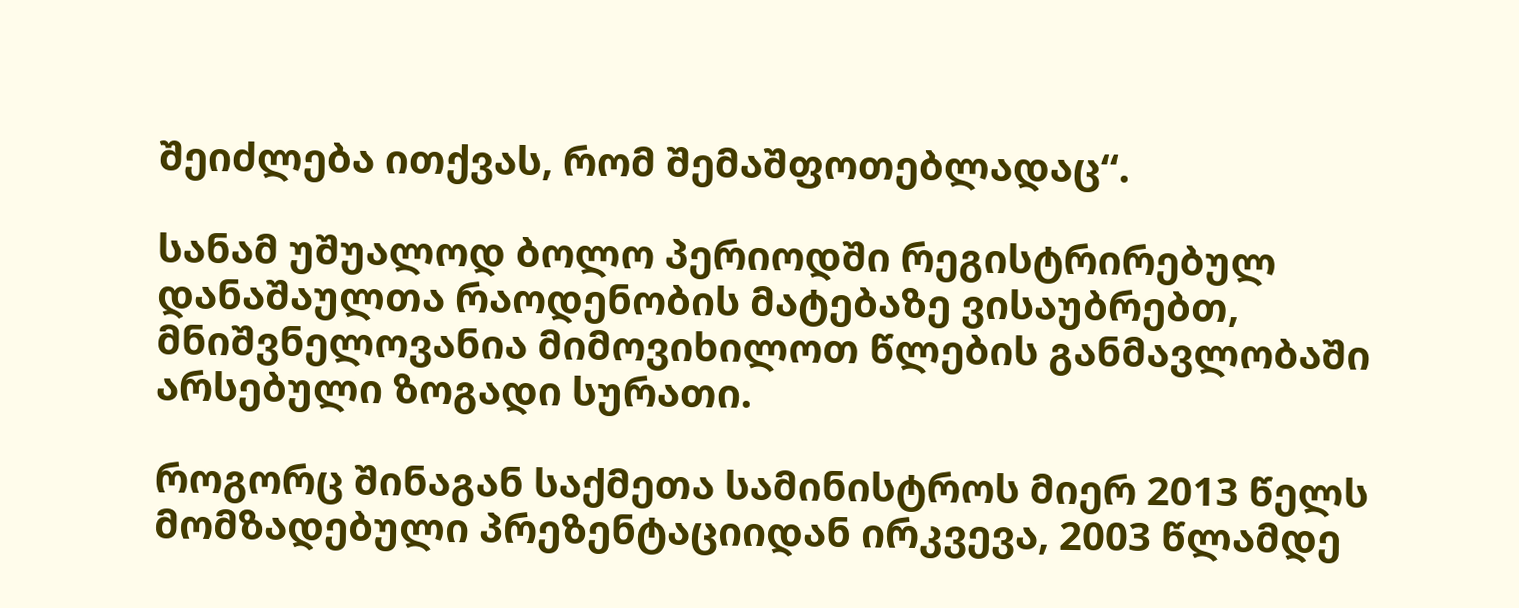შეიძლება ითქვას, რომ შემაშფოთებლადაც“.

სანამ უშუალოდ ბოლო პერიოდში რეგისტრირებულ დანაშაულთა რაოდენობის მატებაზე ვისაუბრებთ, მნიშვნელოვანია მიმოვიხილოთ წლების განმავლობაში არსებული ზოგადი სურათი.

როგორც შინაგან საქმეთა სამინისტროს მიერ 2013 წელს მომზადებული პრეზენტაციიდან ირკვევა, 2003 წლამდე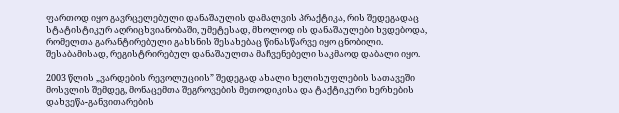ფართოდ იყო გავრცელებული დანაშაულის დამალვის პრაქტიკა, რის შედეგადაც სტატისტიკურ აღრიცხვიანობაში, უმეტესად, მხოლოდ ის დანაშაულები ხვდებოდა, რომელთა გარანტირებული გახსნის შესახებაც წინასწარვე იყო ცნობილი. შესაბამისად, რეგისტრირებულ დანაშაულთა მაჩვენებელი საკმაოდ დაბალი იყო.

2003 წლის „ვარდების რევოლუციის” შედეგად ახალი ხელისუფლების სათავეში მოსვლის შემდეგ, მონაცემთა შეგროვების მეთოდიკისა და ტაქტიკური ხერხების დახვეწა-განვითარების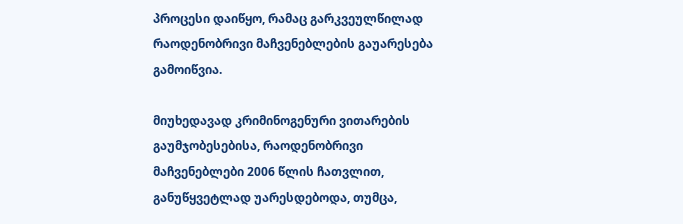პროცესი დაიწყო, რამაც გარკვეულწილად რაოდენობრივი მაჩვენებლების გაუარესება გამოიწვია.

მიუხედავად კრიმინოგენური ვითარების გაუმჯობესებისა, რაოდენობრივი მაჩვენებლები 2006 წლის ჩათვლით, განუწყვეტლად უარესდებოდა, თუმცა,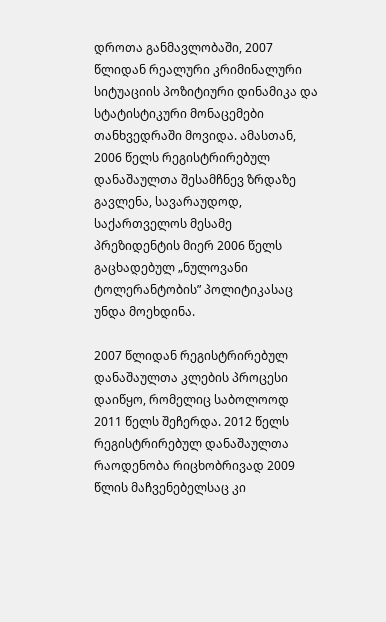დროთა განმავლობაში, 2007 წლიდან რეალური კრიმინალური სიტუაციის პოზიტიური დინამიკა და სტატისტიკური მონაცემები თანხვედრაში მოვიდა. ამასთან, 2006 წელს რეგისტრირებულ დანაშაულთა შესამჩნევ ზრდაზე გავლენა, სავარაუდოდ, საქართველოს მესამე პრეზიდენტის მიერ 2006 წელს გაცხადებულ „ნულოვანი ტოლერანტობის” პოლიტიკასაც უნდა მოეხდინა.

2007 წლიდან რეგისტრირებულ დანაშაულთა კლების პროცესი დაიწყო, რომელიც საბოლოოდ 2011 წელს შეჩერდა. 2012 წელს რეგისტრირებულ დანაშაულთა რაოდენობა რიცხობრივად 2009 წლის მაჩვენებელსაც კი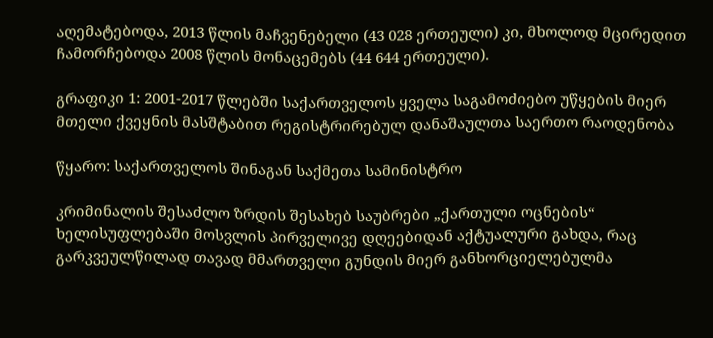აღემატებოდა, 2013 წლის მაჩვენებელი (43 028 ერთეული) კი, მხოლოდ მცირედით ჩამორჩებოდა 2008 წლის მონაცემებს (44 644 ერთეული).

გრაფიკი 1: 2001-2017 წლებში საქართველოს ყველა საგამოძიებო უწყების მიერ მთელი ქვეყნის მასშტაბით რეგისტრირებულ დანაშაულთა საერთო რაოდენობა

წყარო: საქართველოს შინაგან საქმეთა სამინისტრო

კრიმინალის შესაძლო ზრდის შესახებ საუბრები „ქართული ოცნების“ ხელისუფლებაში მოსვლის პირველივე დღეებიდან აქტუალური გახდა, რაც გარკვეულწილად თავად მმართველი გუნდის მიერ განხორციელებულმა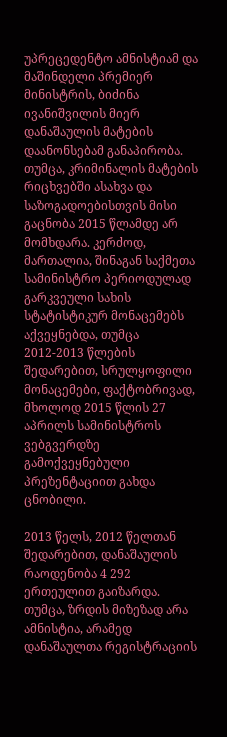უპრეცედენტო ამნისტიამ და მაშინდელი პრემიერ მინისტრის, ბიძინა ივანიშვილის მიერ დანაშაულის მატების დაანონსებამ განაპირობა. თუმცა, კრიმინალის მატების რიცხვებში ასახვა და საზოგადოებისთვის მისი გაცნობა 2015 წლამდე არ მომხდარა. კერძოდ, მართალია, შინაგან საქმეთა სამინისტრო პერიოდულად გარკვეული სახის სტატისტიკურ მონაცემებს აქვეყნებდა, თუმცა 2012-2013 წლების შედარებით, სრულყოფილი მონაცემები, ფაქტობრივად, მხოლოდ 2015 წლის 27 აპრილს სამინისტროს ვებგვერდზე გამოქვეყნებული პრეზენტაციით გახდა ცნობილი.

2013 წელს, 2012 წელთან შედარებით, დანაშაულის რაოდენობა 4 292 ერთეულით გაიზარდა. თუმცა, ზრდის მიზეზად არა ამნისტია, არამედ დანაშაულთა რეგისტრაციის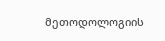მეთოდოლოგიის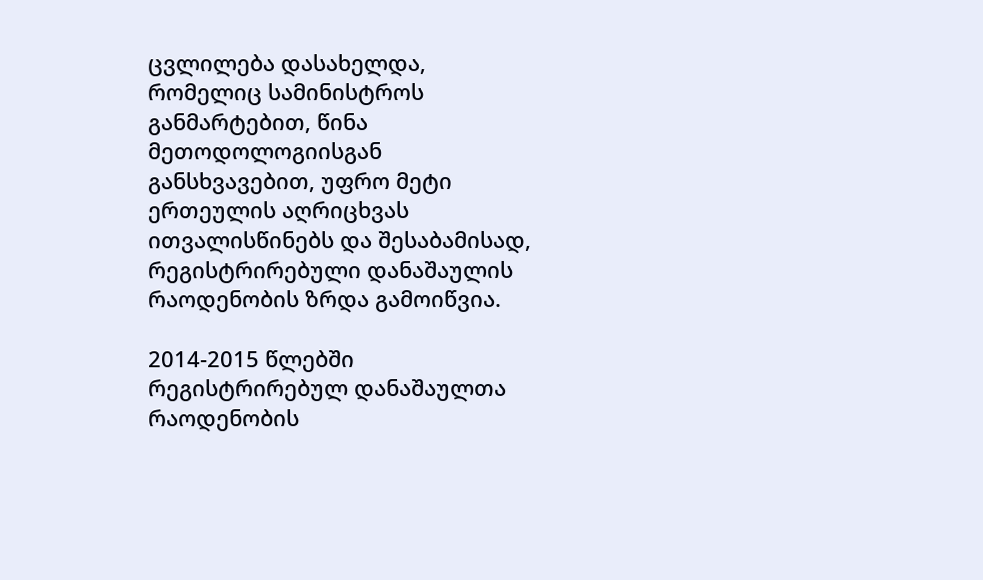ცვლილება დასახელდა, რომელიც სამინისტროს განმარტებით, წინა მეთოდოლოგიისგან განსხვავებით, უფრო მეტი ერთეულის აღრიცხვას ითვალისწინებს და შესაბამისად, რეგისტრირებული დანაშაულის რაოდენობის ზრდა გამოიწვია.

2014-2015 წლებში რეგისტრირებულ დანაშაულთა რაოდენობის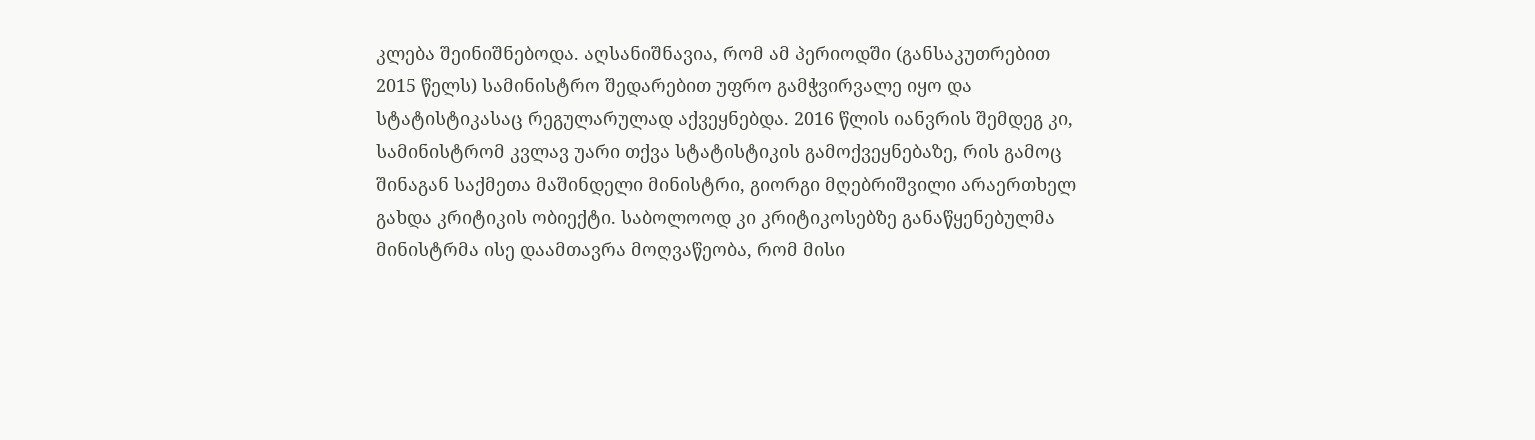კლება შეინიშნებოდა. აღსანიშნავია, რომ ამ პერიოდში (განსაკუთრებით 2015 წელს) სამინისტრო შედარებით უფრო გამჭვირვალე იყო და სტატისტიკასაც რეგულარულად აქვეყნებდა. 2016 წლის იანვრის შემდეგ კი, სამინისტრომ კვლავ უარი თქვა სტატისტიკის გამოქვეყნებაზე, რის გამოც შინაგან საქმეთა მაშინდელი მინისტრი, გიორგი მღებრიშვილი არაერთხელ გახდა კრიტიკის ობიექტი. საბოლოოდ კი კრიტიკოსებზე განაწყენებულმა მინისტრმა ისე დაამთავრა მოღვაწეობა, რომ მისი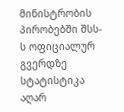მინისტრობის პირობებში შსს-ს ოფიციალურ გვერდზე სტატისტიკა აღარ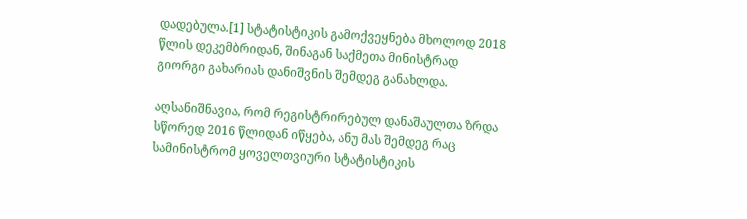დადებულა.[1] სტატისტიკის გამოქვეყნება მხოლოდ 2018 წლის დეკემბრიდან, შინაგან საქმეთა მინისტრად გიორგი გახარიას დანიშვნის შემდეგ განახლდა.

აღსანიშნავია, რომ რეგისტრირებულ დანაშაულთა ზრდა სწორედ 2016 წლიდან იწყება, ანუ მას შემდეგ რაც სამინისტრომ ყოველთვიური სტატისტიკის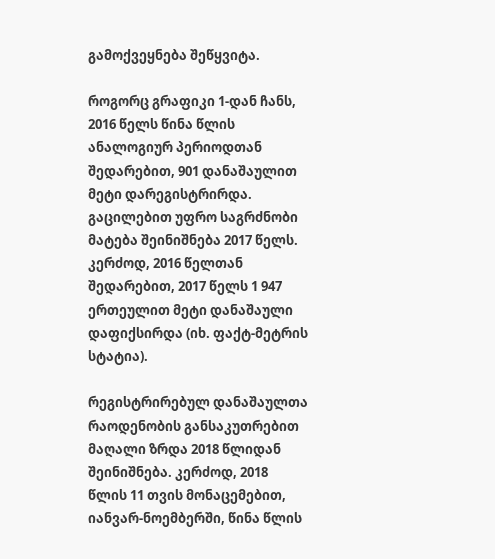გამოქვეყნება შეწყვიტა.

როგორც გრაფიკი 1-დან ჩანს, 2016 წელს წინა წლის ანალოგიურ პერიოდთან შედარებით, 901 დანაშაულით მეტი დარეგისტრირდა. გაცილებით უფრო საგრძნობი მატება შეინიშნება 2017 წელს. კერძოდ, 2016 წელთან შედარებით, 2017 წელს 1 947 ერთეულით მეტი დანაშაული დაფიქსირდა (იხ. ფაქტ-მეტრის სტატია).

რეგისტრირებულ დანაშაულთა რაოდენობის განსაკუთრებით მაღალი ზრდა 2018 წლიდან შეინიშნება. კერძოდ, 2018 წლის 11 თვის მონაცემებით, იანვარ-ნოემბერში, წინა წლის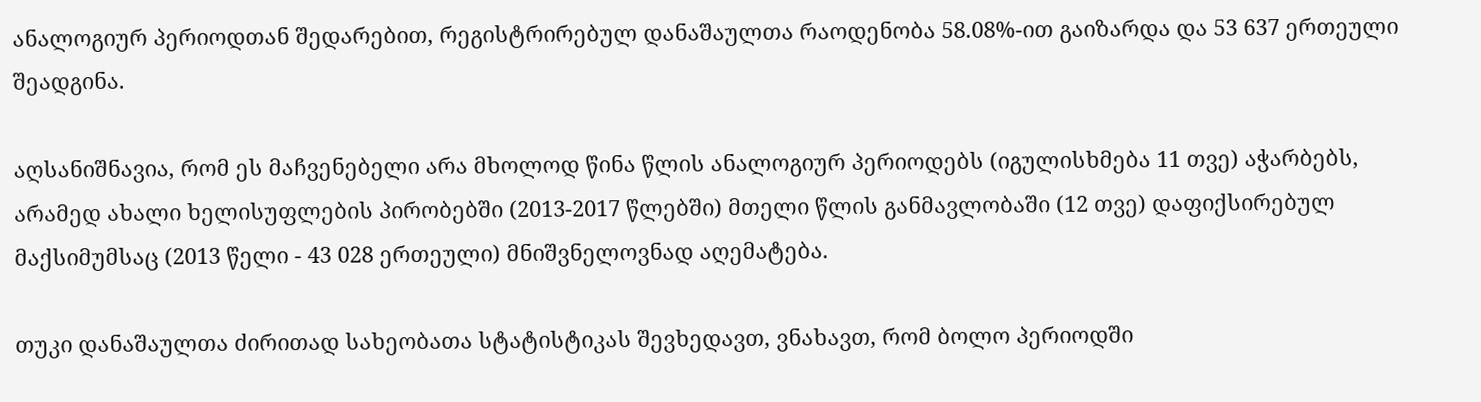ანალოგიურ პერიოდთან შედარებით, რეგისტრირებულ დანაშაულთა რაოდენობა 58.08%-ით გაიზარდა და 53 637 ერთეული შეადგინა.

აღსანიშნავია, რომ ეს მაჩვენებელი არა მხოლოდ წინა წლის ანალოგიურ პერიოდებს (იგულისხმება 11 თვე) აჭარბებს, არამედ ახალი ხელისუფლების პირობებში (2013-2017 წლებში) მთელი წლის განმავლობაში (12 თვე) დაფიქსირებულ მაქსიმუმსაც (2013 წელი - 43 028 ერთეული) მნიშვნელოვნად აღემატება.

თუკი დანაშაულთა ძირითად სახეობათა სტატისტიკას შევხედავთ, ვნახავთ, რომ ბოლო პერიოდში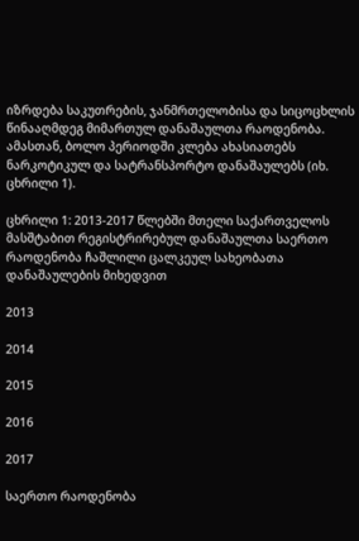იზრდება საკუთრების, ჯანმრთელობისა და სიცოცხლის წინააღმდეგ მიმართულ დანაშაულთა რაოდენობა. ამასთან, ბოლო პერიოდში კლება ახასიათებს ნარკოტიკულ და სატრანსპორტო დანაშაულებს (იხ. ცხრილი 1).

ცხრილი 1: 2013-2017 წლებში მთელი საქართველოს მასშტაბით რეგისტრირებულ დანაშაულთა საერთო რაოდენობა ჩაშლილი ცალკეულ სახეობათა დანაშაულების მიხედვით

2013

2014

2015

2016

2017

საერთო რაოდენობა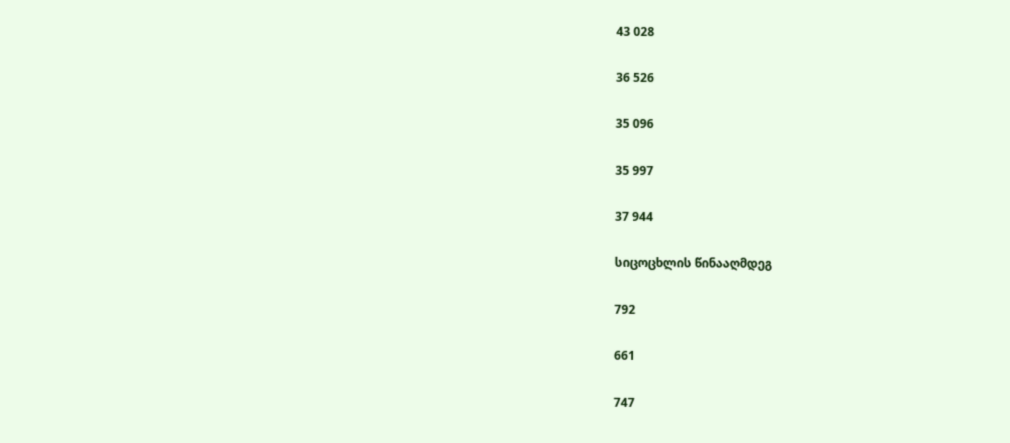43 028

36 526

35 096

35 997

37 944

სიცოცხლის წინააღმდეგ

792

661

747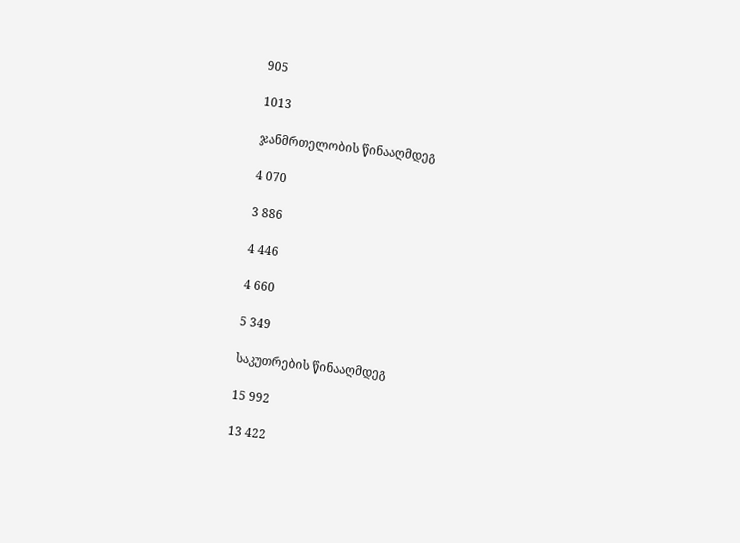905

1013

ჯანმრთელობის წინააღმდეგ

4 070

3 886

4 446

4 660

5 349

საკუთრების წინააღმდეგ

15 992

13 422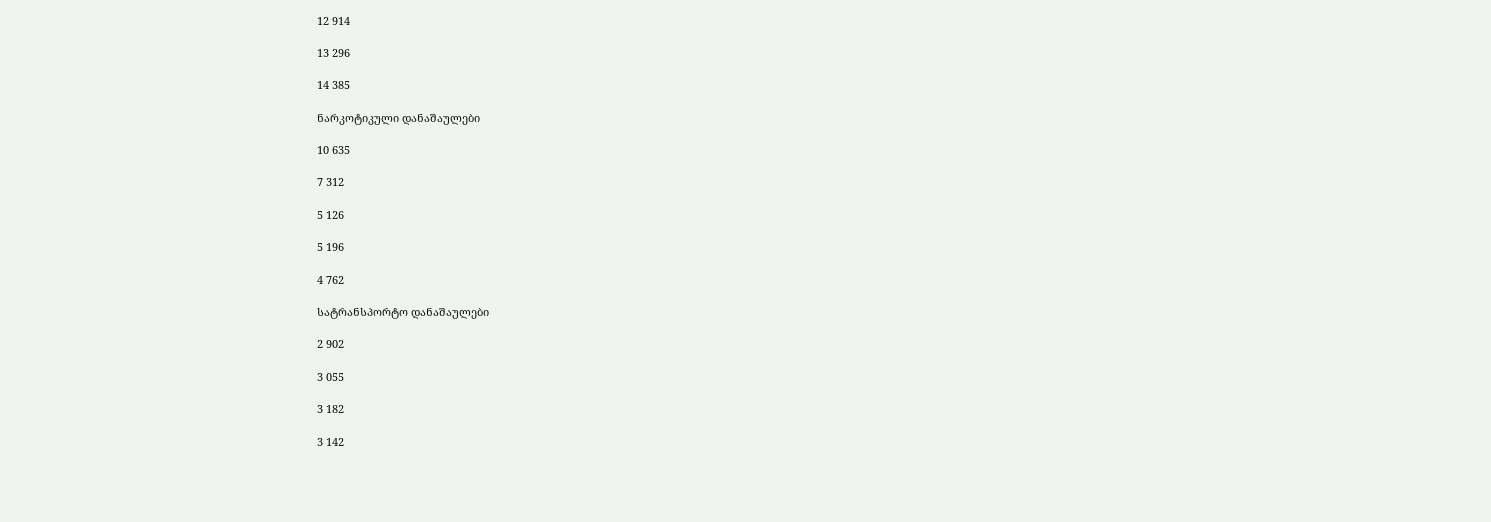12 914

13 296

14 385

ნარკოტიკული დანაშაულები

10 635

7 312

5 126

5 196

4 762

სატრანსპორტო დანაშაულები

2 902

3 055

3 182

3 142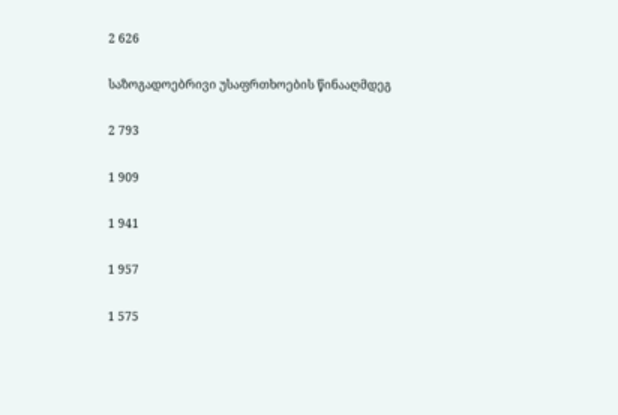2 626

საზოგადოებრივი უსაფრთხოების წინააღმდეგ

2 793

1 909

1 941

1 957

1 575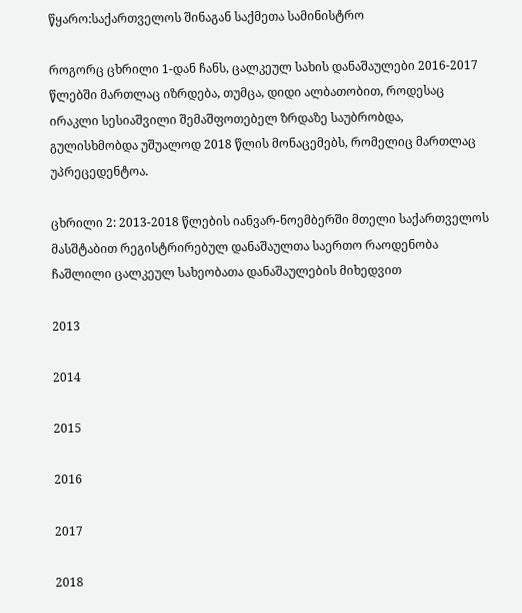წყარო:საქართველოს შინაგან საქმეთა სამინისტრო

როგორც ცხრილი 1-დან ჩანს, ცალკეულ სახის დანაშაულები 2016-2017 წლებში მართლაც იზრდება, თუმცა, დიდი ალბათობით, როდესაც ირაკლი სესიაშვილი შემაშფოთებელ ზრდაზე საუბრობდა, გულისხმობდა უშუალოდ 2018 წლის მონაცემებს, რომელიც მართლაც უპრეცედენტოა.

ცხრილი 2: 2013-2018 წლების იანვარ-ნოემბერში მთელი საქართველოს მასშტაბით რეგისტრირებულ დანაშაულთა საერთო რაოდენობა ჩაშლილი ცალკეულ სახეობათა დანაშაულების მიხედვით

2013

2014

2015

2016

2017

2018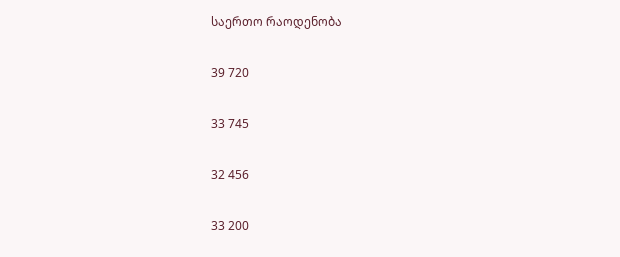საერთო რაოდენობა

39 720

33 745

32 456

33 200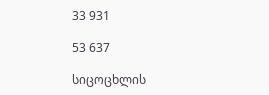33 931

53 637

სიცოცხლის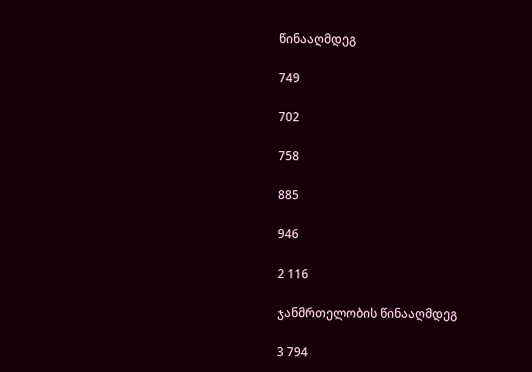წინააღმდეგ

749

702

758

885

946

2 116

ჯანმრთელობის წინააღმდეგ

3 794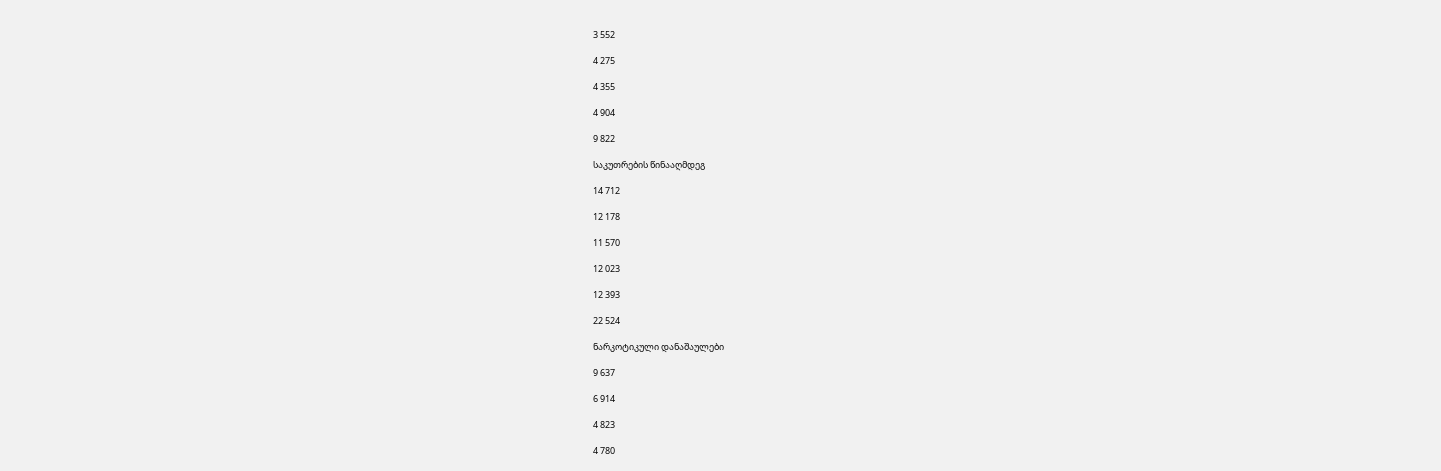3 552

4 275

4 355

4 904

9 822

საკუთრების წინააღმდეგ

14 712

12 178

11 570

12 023

12 393

22 524

ნარკოტიკული დანაშაულები

9 637

6 914

4 823

4 780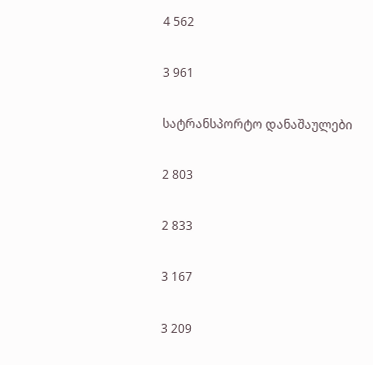4 562

3 961

სატრანსპორტო დანაშაულები

2 803

2 833

3 167

3 209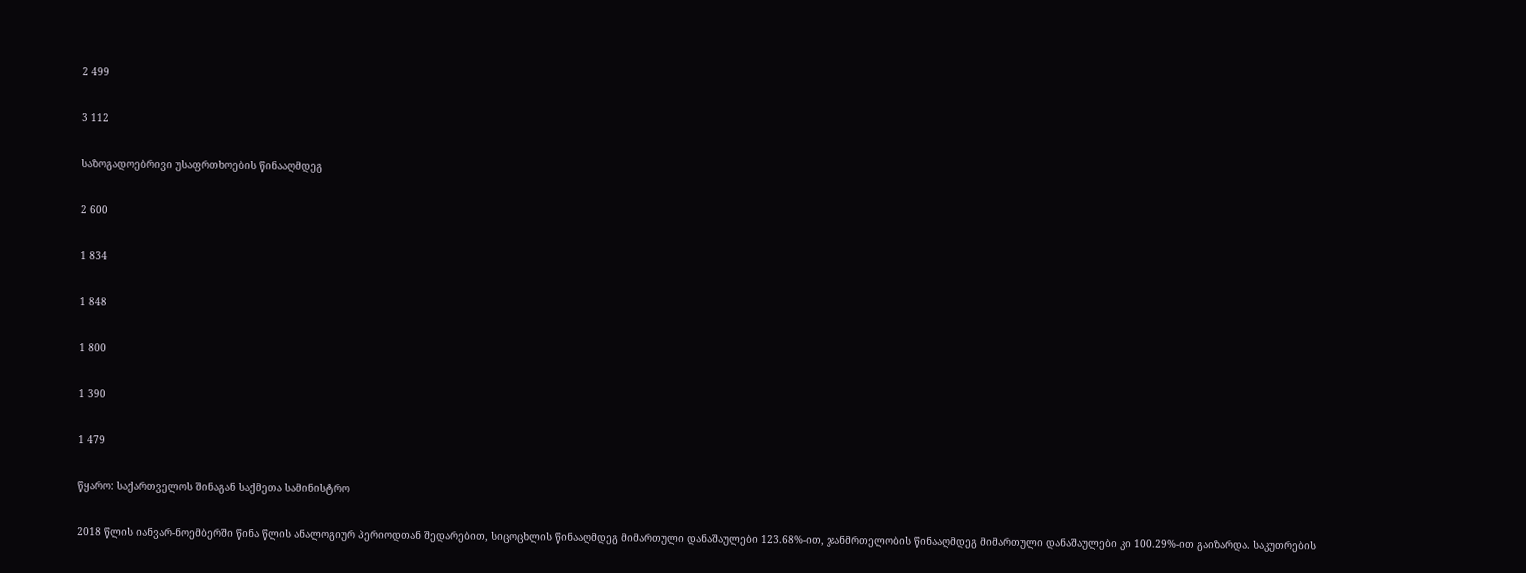2 499

3 112

საზოგადოებრივი უსაფრთხოების წინააღმდეგ

2 600

1 834

1 848

1 800

1 390

1 479

წყარო: საქართველოს შინაგან საქმეთა სამინისტრო

2018 წლის იანვარ-ნოემბერში წინა წლის ანალოგიურ პერიოდთან შედარებით, სიცოცხლის წინააღმდეგ მიმართული დანაშაულები 123.68%-ით, ჯანმრთელობის წინააღმდეგ მიმართული დანაშაულები კი 100.29%-ით გაიზარდა. საკუთრების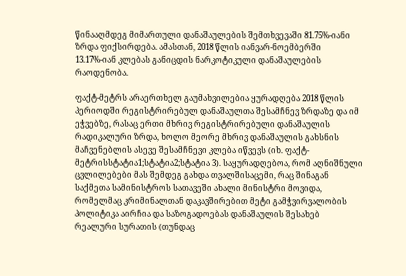წინააღმდეგ მიმართული დანაშაულების შემთხვევაში 81.75%-იანი ზრდა ფიქსირდება. ამასთან, 2018 წლის იანვარ-ნოემბერში 13.17%-იან კლებას განიცდის ნარკოტიკული დანაშაულების რაოდენობა.

ფაქტ-მეტრს არაერთხელ გაუმახვილებია ყურადღება 2018 წლის პერიოდში რეგისტრირებულ დანაშაულთა შესამჩნევ ზრდაზე და იმ ეჭვებზე, რასაც ერთი მხრივ რეგისტრირებული დანაშაულის რადიკალური ზრდა, ხოლო მეორე მხრივ დანაშაულის გახსნის მაჩვენებლის ასევე შესამჩნევი კლება იწვევს (იხ. ფაქტ-მეტრისსტატია1;სტატია2;სტატია 3). საყურადღებოა, რომ აღნიშნული ცვლილებები მას შემდეგ გახდა თვალშისაცემი, რაც შინაგან საქმეთა სამინისტროს სათავეში ახალი მინისტრი მოვიდა, რომელმაც კრიმინალთან დაკავშირებით მეტი გამჭვირვალობის პოლიტიკა აირჩია და საზოგადოებას დანაშაულის შესახებ რეალური სურათის (თუნდაც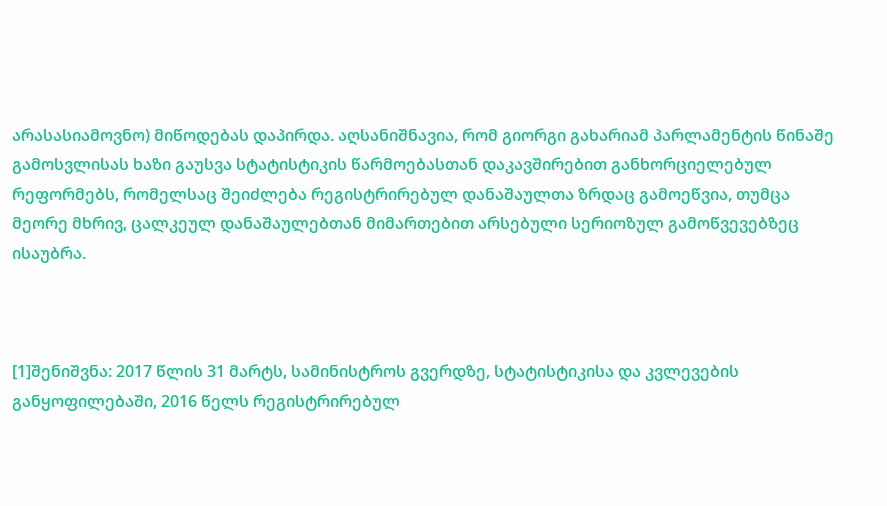არასასიამოვნო) მიწოდებას დაპირდა. აღსანიშნავია, რომ გიორგი გახარიამ პარლამენტის წინაშე გამოსვლისას ხაზი გაუსვა სტატისტიკის წარმოებასთან დაკავშირებით განხორციელებულ რეფორმებს, რომელსაც შეიძლება რეგისტრირებულ დანაშაულთა ზრდაც გამოეწვია, თუმცა მეორე მხრივ, ცალკეულ დანაშაულებთან მიმართებით არსებული სერიოზულ გამოწვევებზეც ისაუბრა.



[1]შენიშვნა: 2017 წლის 31 მარტს, სამინისტროს გვერდზე, სტატისტიკისა და კვლევების განყოფილებაში, 2016 წელს რეგისტრირებულ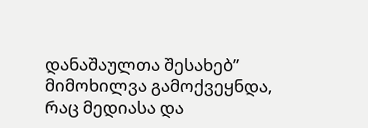დანაშაულთა შესახებ” მიმოხილვა გამოქვეყნდა, რაც მედიასა და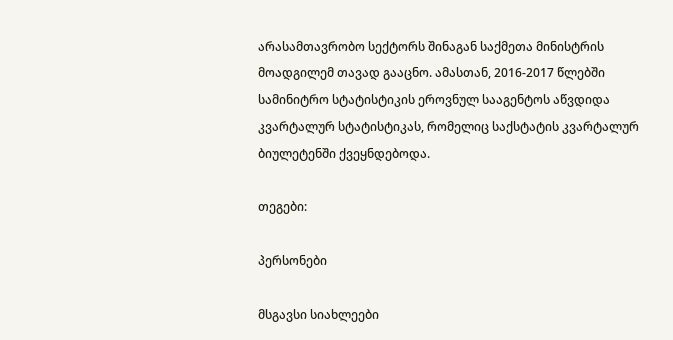არასამთავრობო სექტორს შინაგან საქმეთა მინისტრის მოადგილემ თავად გააცნო. ამასთან, 2016-2017 წლებში სამინიტრო სტატისტიკის ეროვნულ სააგენტოს აწვდიდა კვარტალურ სტატისტიკას, რომელიც საქსტატის კვარტალურ ბიულეტენში ქვეყნდებოდა.

თეგები:

პერსონები

მსგავსი სიახლეები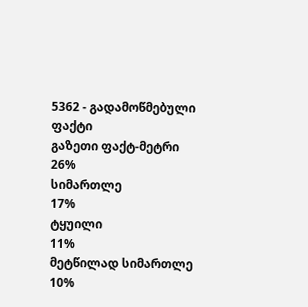5362 - გადამოწმებული ფაქტი
გაზეთი ფაქტ-მეტრი
26%
სიმართლე
17%
ტყუილი
11%
მეტწილად სიმართლე
10%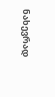ნახევრად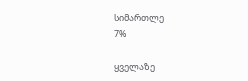სიმართლე
7%

ყველაზე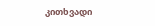კითხვადი